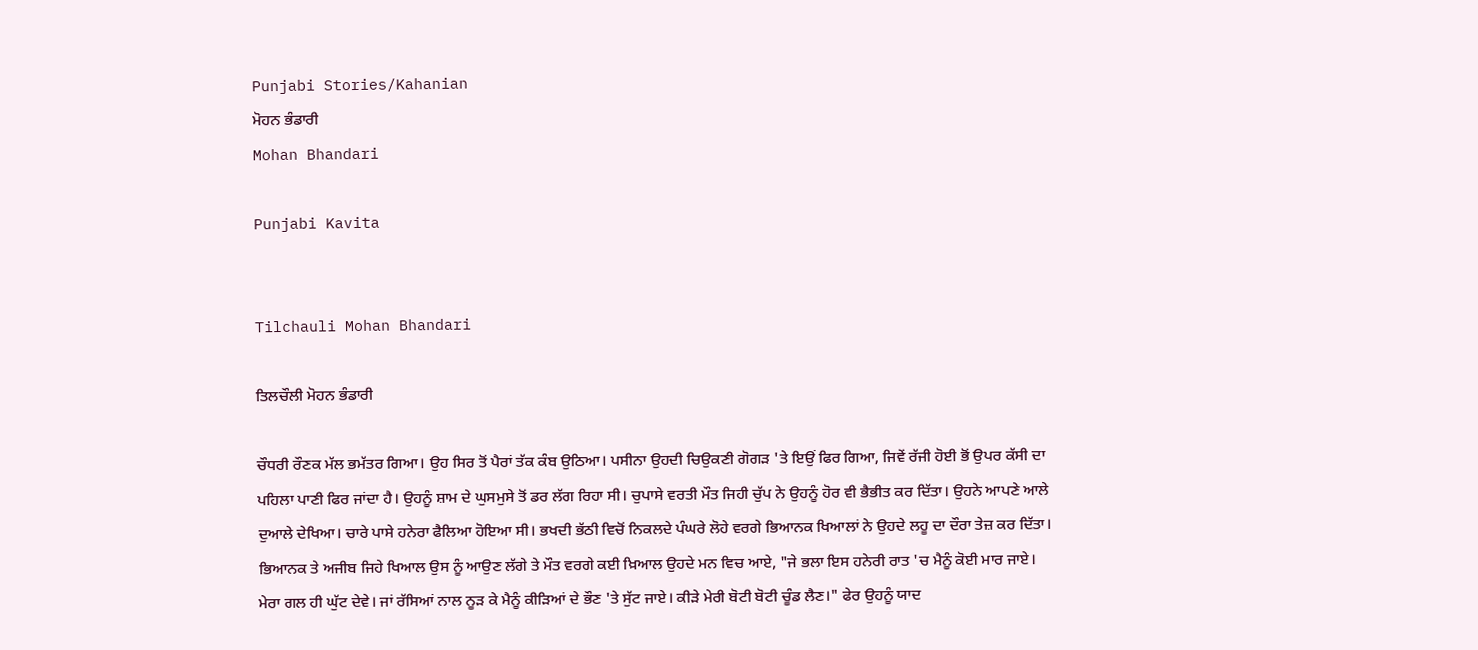Punjabi Stories/Kahanian
ਮੋਹਨ ਭੰਡਾਰੀ
Mohan Bhandari

Punjabi Kavita


Tilchauli Mohan Bhandari

ਤਿਲਚੌਲੀ ਮੋਹਨ ਭੰਡਾਰੀ

ਚੌਧਰੀ ਰੌਣਕ ਮੱਲ ਭਮੱਤਰ ਗਿਆ। ਉਹ ਸਿਰ ਤੋਂ ਪੈਰਾਂ ਤੱਕ ਕੰਬ ਉਠਿਆ। ਪਸੀਨਾ ਉਹਦੀ ਚਿਉਕਣੀ ਗੋਗੜ 'ਤੇ ਇਉਂ ਫਿਰ ਗਿਆ, ਜਿਵੇਂ ਰੱਜੀ ਹੋਈ ਭੋਂ ਉਪਰ ਕੱਸੀ ਦਾ ਪਹਿਲਾ ਪਾਣੀ ਫਿਰ ਜਾਂਦਾ ਹੈ। ਉਹਨੂੰ ਸ਼ਾਮ ਦੇ ਘੁਸਮੁਸੇ ਤੋਂ ਡਰ ਲੱਗ ਰਿਹਾ ਸੀ। ਚੁਪਾਸੇ ਵਰਤੀ ਮੌਤ ਜਿਹੀ ਚੁੱਪ ਨੇ ਉਹਨੂੰ ਹੋਰ ਵੀ ਭੈਭੀਤ ਕਰ ਦਿੱਤਾ। ਉਹਨੇ ਆਪਣੇ ਆਲੇ ਦੁਆਲੇ ਦੇਖਿਆ। ਚਾਰੇ ਪਾਸੇ ਹਨੇਰਾ ਫੈਲਿਆ ਹੋਇਆ ਸੀ। ਭਖਦੀ ਭੱਠੀ ਵਿਚੋਂ ਨਿਕਲਦੇ ਪੰਘਰੇ ਲੋਹੇ ਵਰਗੇ ਭਿਆਨਕ ਖਿਆਲਾਂ ਨੇ ਉਹਦੇ ਲਹੂ ਦਾ ਦੌਰਾ ਤੇਜ਼ ਕਰ ਦਿੱਤਾ। ਭਿਆਨਕ ਤੇ ਅਜੀਬ ਜਿਹੇ ਖਿਆਲ ਉਸ ਨੂੰ ਆਉਣ ਲੱਗੇ ਤੇ ਮੌਤ ਵਰਗੇ ਕਈ ਖ਼ਿਆਲ ਉਹਦੇ ਮਨ ਵਿਚ ਆਏ, "ਜੇ ਭਲਾ ਇਸ ਹਨੇਰੀ ਰਾਤ 'ਚ ਮੈਨੂੰ ਕੋਈ ਮਾਰ ਜਾਏ। ਮੇਰਾ ਗਲ ਹੀ ਘੁੱਟ ਦੇਵੇ। ਜਾਂ ਰੱਸਿਆਂ ਨਾਲ ਨੂੜ ਕੇ ਮੈਨੂੰ ਕੀੜਿਆਂ ਦੇ ਭੌਣ 'ਤੇ ਸੁੱਟ ਜਾਏ। ਕੀੜੇ ਮੇਰੀ ਬੋਟੀ ਬੋਟੀ ਚੂੰਡ ਲੈਣ।" ਫੇਰ ਉਹਨੂੰ ਯਾਦ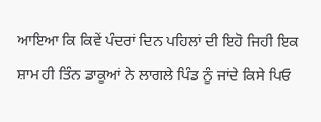ਆਇਆ ਕਿ ਕਿਵੇਂ ਪੰਦਰਾਂ ਦਿਨ ਪਹਿਲਾਂ ਦੀ ਇਹੋ ਜਿਹੀ ਇਕ ਸ਼ਾਮ ਹੀ ਤਿੰਨ ਡਾਕੂਆਂ ਨੇ ਲਾਗਲੇ ਪਿੰਡ ਨੂੰ ਜਾਂਦੇ ਕਿਸੇ ਪਿਓ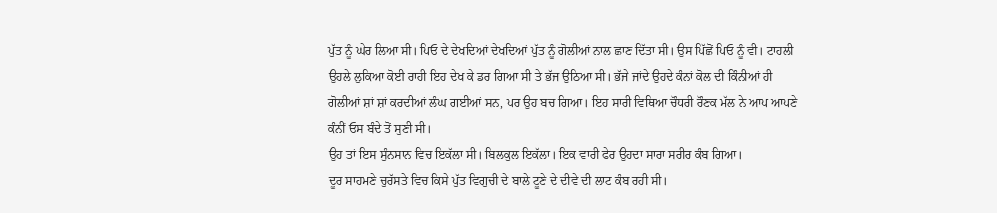ਪੁੱਤ ਨੂੰ ਘੇਰ ਲਿਆ ਸੀ। ਪਿਓ ਦੇ ਦੇਖਦਿਆਂ ਦੇਖਦਿਆਂ ਪੁੱਤ ਨੂੰ ਗੋਲੀਆਂ ਨਾਲ ਛਾਣ ਦਿੱਤਾ ਸੀ। ਉਸ ਪਿੱਛੋਂ ਪਿਓ ਨੂੰ ਵੀ। ਟਾਹਲੀ ਉਹਲੇ ਲੁਕਿਆ ਕੋਈ ਰਾਹੀ ਇਹ ਦੇਖ ਕੇ ਡਰ ਗਿਆ ਸੀ ਤੇ ਭੱਜ ਉਠਿਆ ਸੀ। ਭੱਜੇ ਜਾਂਦੇ ਉਹਦੇ ਕੰਨਾਂ ਕੋਲ ਦੀ ਕਿੰਨੀਆਂ ਹੀ ਗੋਲੀਆਂ ਸ਼ਾਂ ਸ਼ਾਂ ਕਰਦੀਆਂ ਲੰਘ ਗਈਆਂ ਸਨ, ਪਰ ਉਹ ਬਚ ਗਿਆ। ਇਹ ਸਾਰੀ ਵਿਥਿਆ ਚੌਧਰੀ ਰੌਣਕ ਮੱਲ ਨੇ ਆਪ ਆਪਣੇ ਕੰਨੀਂ ਓਸ ਬੰਦੇ ਤੋਂ ਸੁਣੀ ਸੀ।
ਉਹ ਤਾਂ ਇਸ ਸੁੰਨਸਾਨ ਵਿਚ ਇਕੱਲਾ ਸੀ। ਬਿਲਕੁਲ ਇਕੱਲਾ। ਇਕ ਵਾਰੀ ਫੇਰ ਉਹਦਾ ਸਾਰਾ ਸਰੀਰ ਕੰਬ ਗਿਆ।
ਦੂਰ ਸਾਹਮਣੇ ਚੁਰੱਸਤੇ ਵਿਚ ਕਿਸੇ ਪੁੱਤ ਵਿਗੁਚੀ ਦੇ ਬਾਲੇ ਟੂਣੇ ਦੇ ਦੀਵੇ ਦੀ ਲਾਟ ਕੰਬ ਰਹੀ ਸੀ।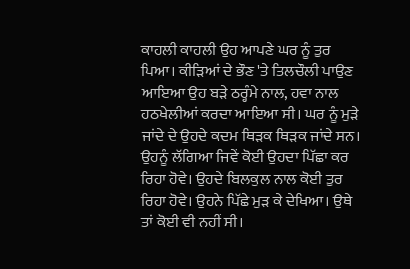ਕਾਹਲੀ ਕਾਹਲੀ ਉਹ ਆਪਣੇ ਘਰ ਨੂੰ ਤੁਰ ਪਿਆ। ਕੀੜਿਆਂ ਦੇ ਭੌਣ 'ਤੇ ਤਿਲਚੌਲੀ ਪਾਉਣ ਆਇਆ ਉਹ ਬੜੇ ਠਰ੍ਹੰਮੇ ਨਾਲ, ਹਵਾ ਨਾਲ ਹਠਖੇਲੀਆਂ ਕਰਦਾ ਆਇਆ ਸੀ। ਘਰ ਨੂੰ ਮੁੜੇ ਜਾਂਦੇ ਦੇ ਉਹਦੇ ਕਦਮ ਥਿੜਕ ਥਿੜਕ ਜਾਂਦੇ ਸਨ। ਉਹਨੂੰ ਲੱਗਿਆ ਜਿਵੇਂ ਕੋਈ ਉਹਦਾ ਪਿੱਛਾ ਕਰ ਰਿਹਾ ਹੋਵੇ। ਉਹਦੇ ਬਿਲਕੁਲ ਨਾਲ ਕੋਈ ਤੁਰ ਰਿਹਾ ਹੋਵੇ। ਉਹਨੇ ਪਿੱਛੇ ਮੁੜ ਕੇ ਦੇਖਿਆ। ਉਥੇ ਤਾਂ ਕੋਈ ਵੀ ਨਹੀਂ ਸੀ।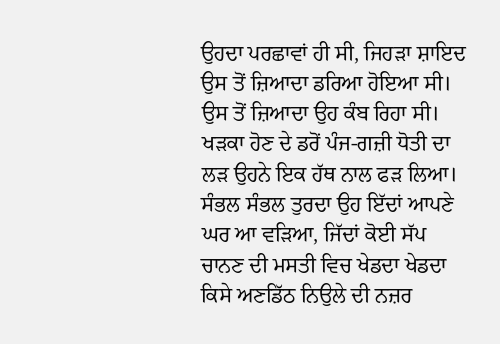ਉਹਦਾ ਪਰਛਾਵਾਂ ਹੀ ਸੀ, ਜਿਹੜਾ ਸ਼ਾਇਦ ਉਸ ਤੋਂ ਜ਼ਿਆਦਾ ਡਰਿਆ ਹੋਇਆ ਸੀ। ਉਸ ਤੋਂ ਜ਼ਿਆਦਾ ਉਹ ਕੰਬ ਰਿਹਾ ਸੀ।
ਖੜਕਾ ਹੋਣ ਦੇ ਡਰੋਂ ਪੰਜ-ਗਜ਼ੀ ਧੋਤੀ ਦਾ ਲੜ ਉਹਨੇ ਇਕ ਹੱਥ ਨਾਲ ਫੜ ਲਿਆ। ਸੰਭਲ ਸੰਭਲ ਤੁਰਦਾ ਉਹ ਇੱਦਾਂ ਆਪਣੇ ਘਰ ਆ ਵੜਿਆ, ਜਿੱਦਾਂ ਕੋਈ ਸੱਪ ਚਾਨਣ ਦੀ ਮਸਤੀ ਵਿਚ ਖੇਡਦਾ ਖੇਡਦਾ ਕਿਸੇ ਅਣਡਿੱਠ ਨਿਉਲੇ ਦੀ ਨਜ਼ਰ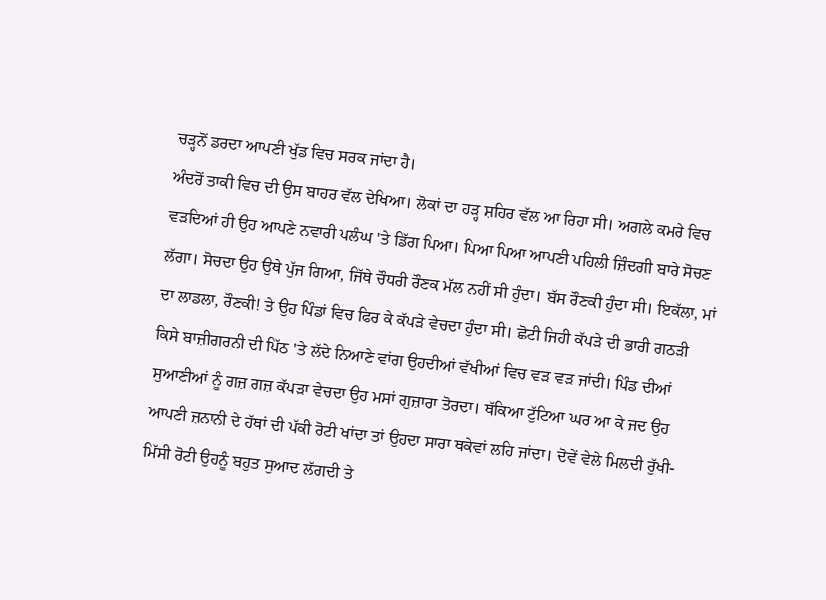ਚੜ੍ਹਨੋਂ ਡਰਦਾ ਆਪਣੀ ਖੁੱਡ ਵਿਚ ਸਰਕ ਜਾਂਦਾ ਹੈ।
ਅੰਦਰੋਂ ਤਾਕੀ ਵਿਚ ਦੀ ਉਸ ਬਾਹਰ ਵੱਲ ਦੇਖਿਆ। ਲੋਕਾਂ ਦਾ ਹੜ੍ਹ ਸ਼ਹਿਰ ਵੱਲ ਆ ਰਿਹਾ ਸੀ। ਅਗਲੇ ਕਮਰੇ ਵਿਚ ਵੜਦਿਆਂ ਹੀ ਉਹ ਆਪਣੇ ਨਵਾਰੀ ਪਲੰਘ 'ਤੇ ਡਿੱਗ ਪਿਆ। ਪਿਆ ਪਿਆ ਆਪਣੀ ਪਹਿਲੀ ਜ਼ਿੰਦਗੀ ਬਾਰੇ ਸੋਚਣ ਲੱਗਾ। ਸੋਚਦਾ ਉਹ ਉਥੇ ਪੁੱਜ ਗਿਆ, ਜਿੱਥੇ ਚੌਧਰੀ ਰੌਣਕ ਮੱਲ ਨਹੀਂ ਸੀ ਹੁੰਦਾ। ਬੱਸ ਰੌਣਕੀ ਹੁੰਦਾ ਸੀ। ਇਕੱਲਾ, ਮਾਂ ਦਾ ਲਾਡਲਾ, ਰੌਣਕੀ! ਤੇ ਉਹ ਪਿੰਡਾਂ ਵਿਚ ਫਿਰ ਕੇ ਕੱਪੜੇ ਵੇਚਦਾ ਹੁੰਦਾ ਸੀ। ਛੋਟੀ ਜਿਹੀ ਕੱਪੜੇ ਦੀ ਭਾਰੀ ਗਠੜੀ ਕਿਸੇ ਬਾਜ਼ੀਗਰਨੀ ਦੀ ਪਿੱਠ 'ਤੇ ਲੱਦੇ ਨਿਆਣੇ ਵਾਂਗ ਉਹਦੀਆਂ ਵੱਖੀਆਂ ਵਿਚ ਵੜ ਵੜ ਜਾਂਦੀ। ਪਿੰਡ ਦੀਆਂ ਸੁਆਣੀਆਂ ਨੂੰ ਗਜ਼ ਗਜ਼ ਕੱਪੜਾ ਵੇਚਦਾ ਉਹ ਮਸਾਂ ਗੁਜ਼ਾਰਾ ਤੋਰਦਾ। ਥੱਕਿਆ ਟੁੱਟਿਆ ਘਰ ਆ ਕੇ ਜਦ ਉਹ ਆਪਣੀ ਜ਼ਨਾਨੀ ਦੇ ਹੱਥਾਂ ਦੀ ਪੱਕੀ ਰੋਟੀ ਖਾਂਦਾ ਤਾਂ ਉਹਦਾ ਸਾਰਾ ਥਕੇਵਾਂ ਲਹਿ ਜਾਂਦਾ। ਦੋਵੇਂ ਵੇਲੇ ਮਿਲਦੀ ਰੁੱਖੀ-ਮਿੱਸੀ ਰੋਟੀ ਉਹਨੂੰ ਬਹੁਤ ਸੁਆਦ ਲੱਗਦੀ ਤੇ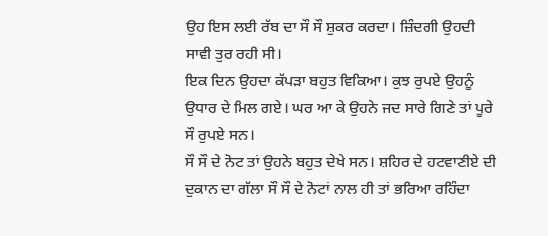ਉਹ ਇਸ ਲਈ ਰੱਬ ਦਾ ਸੌ ਸੌ ਸ਼ੁਕਰ ਕਰਦਾ। ਜ਼ਿੰਦਗੀ ਉਹਦੀ ਸਾਵੀ ਤੁਰ ਰਹੀ ਸੀ।
ਇਕ ਦਿਨ ਉਹਦਾ ਕੱਪੜਾ ਬਹੁਤ ਵਿਕਿਆ। ਕੁਝ ਰੁਪਏ ਉਹਨੂੰ ਉਧਾਰ ਦੇ ਮਿਲ ਗਏ। ਘਰ ਆ ਕੇ ਉਹਨੇ ਜਦ ਸਾਰੇ ਗਿਣੇ ਤਾਂ ਪੂਰੇ ਸੌ ਰੁਪਏ ਸਨ।
ਸੌ ਸੌ ਦੇ ਨੋਟ ਤਾਂ ਉਹਨੇ ਬਹੁਤ ਦੇਖੇ ਸਨ। ਸ਼ਹਿਰ ਦੇ ਹਟਵਾਣੀਏ ਦੀ ਦੁਕਾਨ ਦਾ ਗੱਲਾ ਸੌ ਸੌ ਦੇ ਨੋਟਾਂ ਨਾਲ ਹੀ ਤਾਂ ਭਰਿਆ ਰਹਿੰਦਾ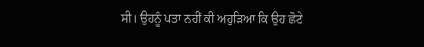ਸੀ। ਉਹਨੂੰ ਪਤਾ ਨਹੀਂ ਕੀ ਅਹੁੜਿਆ ਕਿ ਉਹ ਛੋਟੇ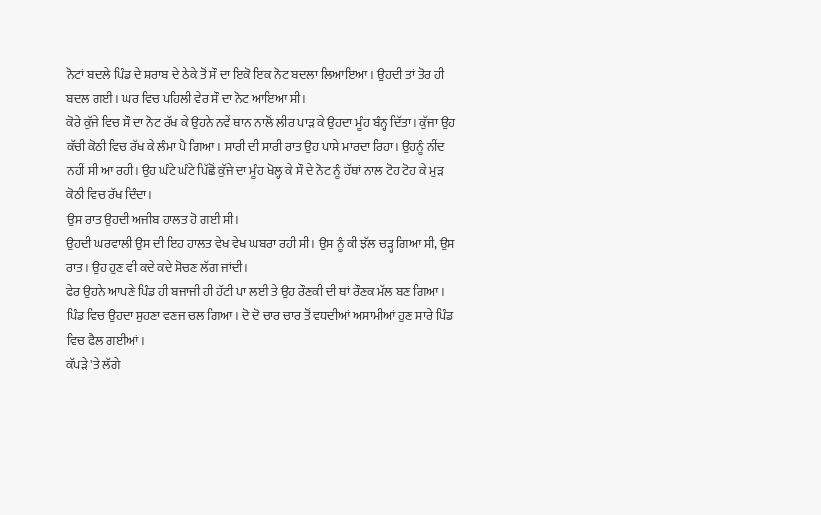ਨੋਟਾਂ ਬਦਲੇ ਪਿੰਡ ਦੇ ਸ਼ਰਾਬ ਦੇ ਠੇਕੇ ਤੋਂ ਸੌ ਦਾ ਇਕੋ ਇਕ ਨੋਟ ਬਦਲਾ ਲਿਆਇਆ। ਉਹਦੀ ਤਾਂ ਤੋਰ ਹੀ ਬਦਲ ਗਈ। ਘਰ ਵਿਚ ਪਹਿਲੀ ਵੇਰ ਸੌ ਦਾ ਨੋਟ ਆਇਆ ਸੀ।
ਕੋਰੇ ਕੁੱਜੇ ਵਿਚ ਸੌ ਦਾ ਨੋਟ ਰੱਖ ਕੇ ਉਹਨੇ ਨਵੇਂ ਥਾਨ ਨਾਲੋਂ ਲੀਰ ਪਾੜ ਕੇ ਉਹਦਾ ਮੂੰਹ ਬੰਨ੍ਹ ਦਿੱਤਾ। ਕੁੱਜਾ ਉਹ ਕੱਚੀ ਕੋਠੀ ਵਿਚ ਰੱਖ ਕੇ ਲੰਮਾ ਪੈ ਗਿਆ। ਸਾਰੀ ਦੀ ਸਾਰੀ ਰਾਤ ਉਹ ਪਾਸੇ ਮਾਰਦਾ ਰਿਹਾ। ਉਹਨੂੰ ਨੀਂਦ ਨਹੀਂ ਸੀ ਆ ਰਹੀ। ਉਹ ਘੰਟੇ ਘੰਟੇ ਪਿੱਛੋਂ ਕੁੱਜੇ ਦਾ ਮੂੰਹ ਖੋਲ੍ਹ ਕੇ ਸੌ ਦੇ ਨੋਟ ਨੂੰ ਹੱਥਾਂ ਨਾਲ ਟੋਹ ਟੋਹ ਕੇ ਮੁੜ ਕੋਠੀ ਵਿਚ ਰੱਖ ਦਿੰਦਾ।
ਉਸ ਰਾਤ ਉਹਦੀ ਅਜੀਬ ਹਾਲਤ ਹੋ ਗਈ ਸੀ।
ਉਹਦੀ ਘਰਵਾਲੀ ਉਸ ਦੀ ਇਹ ਹਾਲਤ ਵੇਖ ਵੇਖ ਘਬਰਾ ਰਹੀ ਸੀ। ਉਸ ਨੂੰ ਕੀ ਝੱਲ ਚੜ੍ਹ ਗਿਆ ਸੀ, ਉਸ ਰਾਤ। ਉਹ ਹੁਣ ਵੀ ਕਦੇ ਕਦੇ ਸੋਚਣ ਲੱਗ ਜਾਂਦੀ।
ਫੇਰ ਉਹਨੇ ਆਪਣੇ ਪਿੰਡ ਹੀ ਬਜਾਜੀ ਹੀ ਹੱਟੀ ਪਾ ਲਈ ਤੇ ਉਹ ਰੌਣਕੀ ਦੀ ਥਾਂ ਰੌਣਕ ਮੱਲ ਬਣ ਗਿਆ।
ਪਿੰਡ ਵਿਚ ਉਹਦਾ ਸੁਹਣਾ ਵਣਜ ਚਲ ਗਿਆ। ਦੋ ਦੋ ਚਾਰ ਚਾਰ ਤੋਂ ਵਧਦੀਆਂ ਅਸਾਮੀਆਂ ਹੁਣ ਸਾਰੇ ਪਿੰਡ ਵਿਚ ਫੈਲ ਗਈਆਂ।
ਕੱਪੜੇ 'ਤੇ ਲੱਗੇ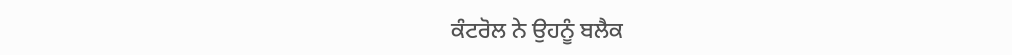ਕੰਟਰੋਲ ਨੇ ਉਹਨੂੰ ਬਲੈਕ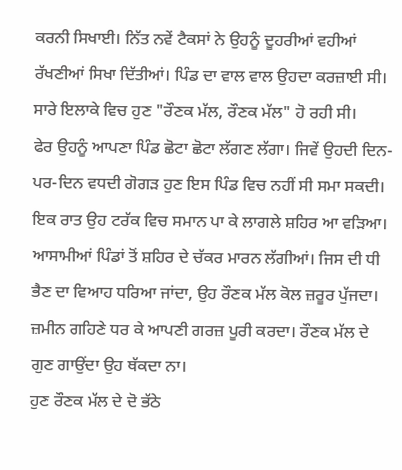ਕਰਨੀ ਸਿਖਾਈ। ਨਿੱਤ ਨਵੇਂ ਟੈਕਸਾਂ ਨੇ ਉਹਨੂੰ ਦੂਹਰੀਆਂ ਵਹੀਆਂ ਰੱਖਣੀਆਂ ਸਿਖਾ ਦਿੱਤੀਆਂ। ਪਿੰਡ ਦਾ ਵਾਲ ਵਾਲ ਉਹਦਾ ਕਰਜ਼ਾਈ ਸੀ। ਸਾਰੇ ਇਲਾਕੇ ਵਿਚ ਹੁਣ "ਰੌਣਕ ਮੱਲ, ਰੌਣਕ ਮੱਲ" ਹੋ ਰਹੀ ਸੀ।
ਫੇਰ ਉਹਨੂੰ ਆਪਣਾ ਪਿੰਡ ਛੋਟਾ ਛੋਟਾ ਲੱਗਣ ਲੱਗਾ। ਜਿਵੇਂ ਉਹਦੀ ਦਿਨ-ਪਰ-ਦਿਨ ਵਧਦੀ ਗੋਗੜ ਹੁਣ ਇਸ ਪਿੰਡ ਵਿਚ ਨਹੀਂ ਸੀ ਸਮਾ ਸਕਦੀ।
ਇਕ ਰਾਤ ਉਹ ਟਰੱਕ ਵਿਚ ਸਮਾਨ ਪਾ ਕੇ ਲਾਗਲੇ ਸ਼ਹਿਰ ਆ ਵੜਿਆ। ਆਸਾਮੀਆਂ ਪਿੰਡਾਂ ਤੋਂ ਸ਼ਹਿਰ ਦੇ ਚੱਕਰ ਮਾਰਨ ਲੱਗੀਆਂ। ਜਿਸ ਦੀ ਧੀ ਭੈਣ ਦਾ ਵਿਆਹ ਧਰਿਆ ਜਾਂਦਾ, ਉਹ ਰੌਣਕ ਮੱਲ ਕੋਲ ਜ਼ਰੂਰ ਪੁੱਜਦਾ। ਜ਼ਮੀਨ ਗਹਿਣੇ ਧਰ ਕੇ ਆਪਣੀ ਗਰਜ਼ ਪੂਰੀ ਕਰਦਾ। ਰੌਣਕ ਮੱਲ ਦੇ ਗੁਣ ਗਾਉਂਦਾ ਉਹ ਥੱਕਦਾ ਨਾ।
ਹੁਣ ਰੌਣਕ ਮੱਲ ਦੇ ਦੋ ਭੱਠੇ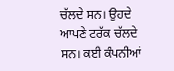ਚੱਲਦੇ ਸਨ। ਉਹਦੇ ਆਪਣੇ ਟਰੱਕ ਚੱਲਦੇ ਸਨ। ਕਈ ਕੰਪਨੀਆਂ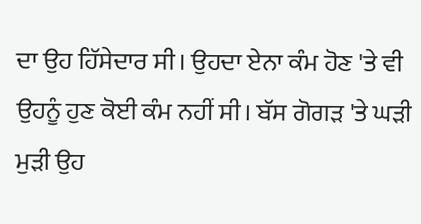ਦਾ ਉਹ ਹਿੱਸੇਦਾਰ ਸੀ। ਉਹਦਾ ਏਨਾ ਕੰਮ ਹੋਣ 'ਤੇ ਵੀ ਉਹਨੂੰ ਹੁਣ ਕੋਈ ਕੰਮ ਨਹੀਂ ਸੀ। ਬੱਸ ਗੋਗੜ 'ਤੇ ਘੜੀ ਮੁੜੀ ਉਹ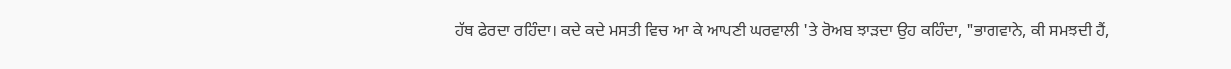ਹੱਥ ਫੇਰਦਾ ਰਹਿੰਦਾ। ਕਦੇ ਕਦੇ ਮਸਤੀ ਵਿਚ ਆ ਕੇ ਆਪਣੀ ਘਰਵਾਲੀ 'ਤੇ ਰੋਅਬ ਝਾੜਦਾ ਉਹ ਕਹਿੰਦਾ, "ਭਾਗਵਾਨੇ, ਕੀ ਸਮਝਦੀ ਹੈਂ,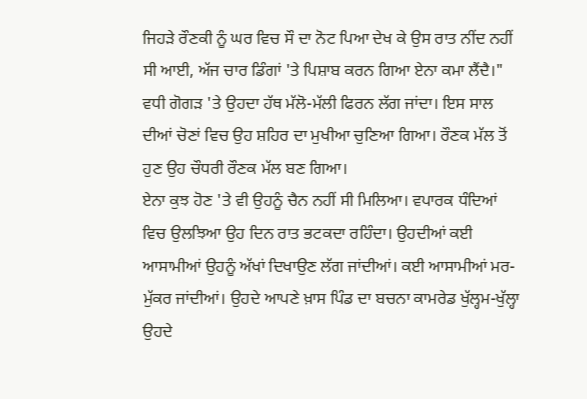ਜਿਹੜੇ ਰੌਣਕੀ ਨੂੰ ਘਰ ਵਿਚ ਸੌ ਦਾ ਨੋਟ ਪਿਆ ਦੇਖ ਕੇ ਉਸ ਰਾਤ ਨੀਂਦ ਨਹੀਂ ਸੀ ਆਈ, ਅੱਜ ਚਾਰ ਡਿੰਗਾਂ 'ਤੇ ਪਿਸ਼ਾਬ ਕਰਨ ਗਿਆ ਏਨਾ ਕਮਾ ਲੈਂਦੈ।"
ਵਧੀ ਗੋਗੜ 'ਤੇ ਉਹਦਾ ਹੱਥ ਮੱਲੋ-ਮੱਲੀ ਫਿਰਨ ਲੱਗ ਜਾਂਦਾ। ਇਸ ਸਾਲ ਦੀਆਂ ਚੋਣਾਂ ਵਿਚ ਉਹ ਸ਼ਹਿਰ ਦਾ ਮੁਖੀਆ ਚੁਣਿਆ ਗਿਆ। ਰੌਣਕ ਮੱਲ ਤੋਂ ਹੁਣ ਉਹ ਚੌਧਰੀ ਰੌਣਕ ਮੱਲ ਬਣ ਗਿਆ।
ਏਨਾ ਕੁਝ ਹੋਣ 'ਤੇ ਵੀ ਉਹਨੂੰ ਚੈਨ ਨਹੀਂ ਸੀ ਮਿਲਿਆ। ਵਪਾਰਕ ਧੰਦਿਆਂ ਵਿਚ ਉਲਝਿਆ ਉਹ ਦਿਨ ਰਾਤ ਭਟਕਦਾ ਰਹਿੰਦਾ। ਉਹਦੀਆਂ ਕਈ ਆਸਾਮੀਆਂ ਉਹਨੂੰ ਅੱਖਾਂ ਦਿਖਾਉਣ ਲੱਗ ਜਾਂਦੀਆਂ। ਕਈ ਆਸਾਮੀਆਂ ਮਰ-ਮੁੱਕਰ ਜਾਂਦੀਆਂ। ਉਹਦੇ ਆਪਣੇ ਖ਼ਾਸ ਪਿੰਡ ਦਾ ਬਚਨਾ ਕਾਮਰੇਡ ਖੁੱਲ੍ਹਮ-ਖੁੱਲ੍ਹਾ ਉਹਦੇ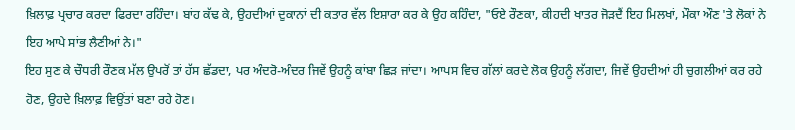ਖ਼ਿਲਾਫ਼ ਪ੍ਰਚਾਰ ਕਰਦਾ ਫਿਰਦਾ ਰਹਿੰਦਾ। ਬਾਂਹ ਕੱਢ ਕੇ, ਉਹਦੀਆਂ ਦੁਕਾਨਾਂ ਦੀ ਕਤਾਰ ਵੱਲ ਇਸ਼ਾਰਾ ਕਰ ਕੇ ਉਹ ਕਹਿੰਦਾ, "ਓਏ ਰੌਣਕਾ, ਕੀਹਦੀ ਖਾਤਰ ਜੋੜਦੈਂ ਇਹ ਮਿਲਖਾਂ, ਮੌਕਾ ਔਣ 'ਤੇ ਲੋਕਾਂ ਨੇ ਇਹ ਆਪੇ ਸਾਂਭ ਲੈਣੀਆਂ ਨੇ।"
ਇਹ ਸੁਣ ਕੇ ਚੌਧਰੀ ਰੌਣਕ ਮੱਲ ਉਪਰੋਂ ਤਾਂ ਹੱਸ ਛੱਡਦਾ, ਪਰ ਅੰਦਰੋ-ਅੰਦਰ ਜਿਵੇਂ ਉਹਨੂੰ ਕਾਂਬਾ ਛਿੜ ਜਾਂਦਾ। ਆਪਸ ਵਿਚ ਗੱਲਾਂ ਕਰਦੇ ਲੋਕ ਉਹਨੂੰ ਲੱਗਦਾ, ਜਿਵੇਂ ਉਹਦੀਆਂ ਹੀ ਚੁਗਲੀਆਂ ਕਰ ਰਹੇ ਹੋਣ, ਉਹਦੇ ਖ਼ਿਲਾਫ਼ ਵਿਉਂਤਾਂ ਬਣਾ ਰਹੇ ਹੋਣ।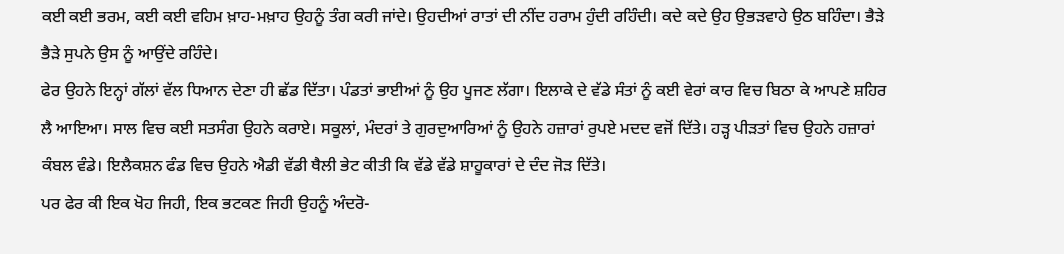ਕਈ ਕਈ ਭਰਮ, ਕਈ ਕਈ ਵਹਿਮ ਖ਼ਾਹ-ਮਖ਼ਾਹ ਉਹਨੂੰ ਤੰਗ ਕਰੀ ਜਾਂਦੇ। ਉਹਦੀਆਂ ਰਾਤਾਂ ਦੀ ਨੀਂਦ ਹਰਾਮ ਹੁੰਦੀ ਰਹਿੰਦੀ। ਕਦੇ ਕਦੇ ਉਹ ਉਭੜਵਾਹੇ ਉਠ ਬਹਿੰਦਾ। ਭੈੜੇ ਭੈੜੇ ਸੁਪਨੇ ਉਸ ਨੂੰ ਆਉਂਦੇ ਰਹਿੰਦੇ।
ਫੇਰ ਉਹਨੇ ਇਨ੍ਹਾਂ ਗੱਲਾਂ ਵੱਲ ਧਿਆਨ ਦੇਣਾ ਹੀ ਛੱਡ ਦਿੱਤਾ। ਪੰਡਤਾਂ ਭਾਈਆਂ ਨੂੰ ਉਹ ਪੂਜਣ ਲੱਗਾ। ਇਲਾਕੇ ਦੇ ਵੱਡੇ ਸੰਤਾਂ ਨੂੰ ਕਈ ਵੇਰਾਂ ਕਾਰ ਵਿਚ ਬਿਠਾ ਕੇ ਆਪਣੇ ਸ਼ਹਿਰ ਲੈ ਆਇਆ। ਸਾਲ ਵਿਚ ਕਈ ਸਤਸੰਗ ਉਹਨੇ ਕਰਾਏ। ਸਕੂਲਾਂ, ਮੰਦਰਾਂ ਤੇ ਗੁਰਦੁਆਰਿਆਂ ਨੂੰ ਉਹਨੇ ਹਜ਼ਾਰਾਂ ਰੁਪਏ ਮਦਦ ਵਜੋਂ ਦਿੱਤੇ। ਹੜ੍ਹ ਪੀੜਤਾਂ ਵਿਚ ਉਹਨੇ ਹਜ਼ਾਰਾਂ ਕੰਬਲ ਵੰਡੇ। ਇਲੈਕਸ਼ਨ ਫੰਡ ਵਿਚ ਉਹਨੇ ਐਡੀ ਵੱਡੀ ਥੈਲੀ ਭੇਟ ਕੀਤੀ ਕਿ ਵੱਡੇ ਵੱਡੇ ਸ਼ਾਹੂਕਾਰਾਂ ਦੇ ਦੰਦ ਜੋੜ ਦਿੱਤੇ।
ਪਰ ਫੇਰ ਕੀ ਇਕ ਖੋਹ ਜਿਹੀ, ਇਕ ਭਟਕਣ ਜਿਹੀ ਉਹਨੂੰ ਅੰਦਰੋ-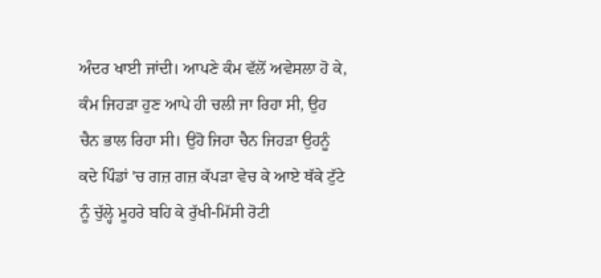ਅੰਦਰ ਖਾਈ ਜਾਂਦੀ। ਆਪਣੇ ਕੰਮ ਵੱਲੋਂ ਅਵੇਸਲਾ ਹੋ ਕੇ, ਕੰਮ ਜਿਹੜਾ ਹੁਣ ਆਪੇ ਹੀ ਚਲੀ ਜਾ ਰਿਹਾ ਸੀ, ਉਹ ਚੈਨ ਭਾਲ ਰਿਹਾ ਸੀ। ਉਹੋ ਜਿਹਾ ਚੈਨ ਜਿਹੜਾ ਉਹਨੂੰ ਕਦੇ ਪਿੰਡਾਂ 'ਚ ਗਜ਼ ਗਜ਼ ਕੱਪੜਾ ਵੇਚ ਕੇ ਆਏ ਥੱਕੇ ਟੁੱਟੇ ਨੂੰ ਚੁੱਲ੍ਹੇ ਮੂਹਰੇ ਬਹਿ ਕੇ ਰੁੱਖੀ-ਮਿੱਸੀ ਰੋਟੀ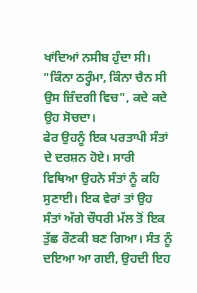ਖਾਂਦਿਆਂ ਨਸੀਬ ਹੁੰਦਾ ਸੀ। "ਕਿੰਨਾ ਠਰ੍ਹੰਮਾ, ਕਿੰਨਾ ਚੈਨ ਸੀ ਉਸ ਜ਼ਿੰਦਗੀ ਵਿਚ", ਕਦੇ ਕਦੇ ਉਹ ਸੋਚਦਾ।
ਫੇਰ ਉਹਨੂੰ ਇਕ ਪਰਤਾਪੀ ਸੰਤਾਂ ਦੇ ਦਰਸ਼ਨ ਹੋਏ। ਸਾਰੀ ਵਿਥਿਆ ਉਹਨੇ ਸੰਤਾਂ ਨੂੰ ਕਹਿ ਸੁਣਾਈ। ਇਕ ਵੇਰਾਂ ਤਾਂ ਉਹ ਸੰਤਾਂ ਅੱਗੇ ਚੌਧਰੀ ਮੱਲ ਤੋਂ ਇਕ ਤੁੱਛ ਰੌਣਕੀ ਬਣ ਗਿਆ। ਸੰਤ ਨੂੰ ਦਇਆ ਆ ਗਈ, ਉਹਦੀ ਇਹ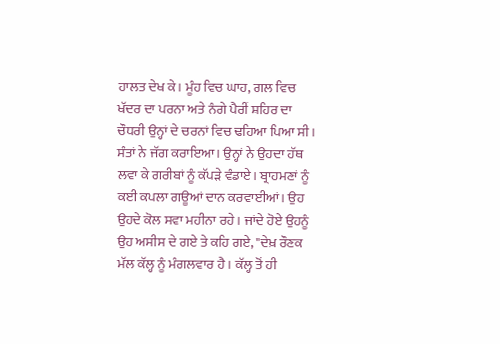ਹਾਲਤ ਦੇਖ ਕੇ। ਮੂੰਹ ਵਿਚ ਘਾਹ, ਗਲ ਵਿਚ ਖੱਦਰ ਦਾ ਪਰਨਾ ਅਤੇ ਨੰਗੇ ਪੈਰੀਂ ਸ਼ਹਿਰ ਦਾ ਚੌਧਰੀ ਉਨ੍ਹਾਂ ਦੇ ਚਰਨਾਂ ਵਿਚ ਢਹਿਆ ਪਿਆ ਸੀ।
ਸੰਤਾਂ ਨੇ ਜੱਗ ਕਰਾਇਆ। ਉਨ੍ਹਾਂ ਨੇ ਉਹਦਾ ਹੱਥ ਲਵਾ ਕੇ ਗਰੀਬਾਂ ਨੂੰ ਕੱਪੜੇ ਵੰਡਾਏ। ਬ੍ਰਾਹਮਣਾਂ ਨੂੰ ਕਈ ਕਪਲਾ ਗਊਆਂ ਦਾਨ ਕਰਵਾਈਆਂ। ਉਹ ਉਹਦੇ ਕੋਲ ਸਵਾ ਮਹੀਨਾ ਰਹੇ। ਜਾਂਦੇ ਹੋਏ ਉਹਨੂੰ ਉਹ ਅਸੀਸ ਦੇ ਗਏ ਤੇ ਕਹਿ ਗਏ, "ਦੇਖ਼ ਰੌਣਕ ਮੱਲ ਕੱਲ੍ਹ ਨੂੰ ਮੰਗਲਵਾਰ ਹੈ। ਕੱਲ੍ਹ ਤੋਂ ਹੀ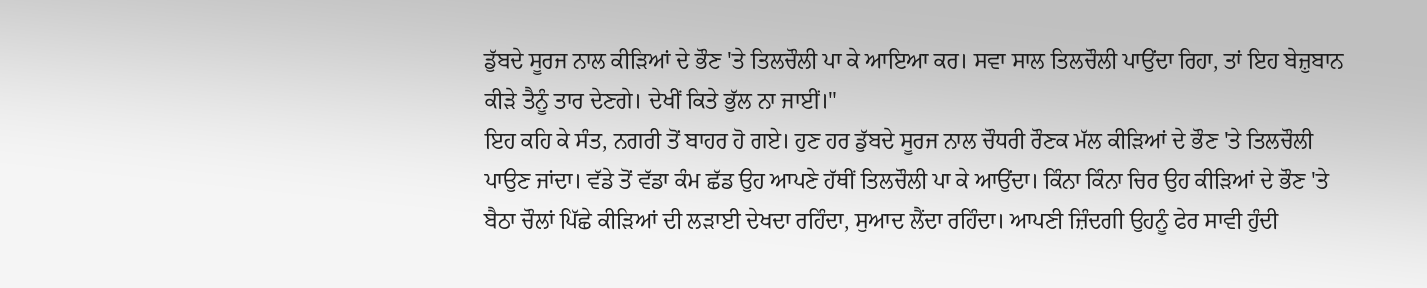ਡੁੱਬਦੇ ਸੂਰਜ ਨਾਲ ਕੀੜਿਆਂ ਦੇ ਭੌਣ 'ਤੇ ਤਿਲਚੌਲੀ ਪਾ ਕੇ ਆਇਆ ਕਰ। ਸਵਾ ਸਾਲ ਤਿਲਚੌਲੀ ਪਾਉਂਦਾ ਰਿਹਾ, ਤਾਂ ਇਹ ਬੇਜ਼ੁਬਾਨ ਕੀੜੇ ਤੈਨੂੰ ਤਾਰ ਦੇਣਗੇ। ਦੇਖੀਂ ਕਿਤੇ ਭੁੱਲ ਨਾ ਜਾਈਂ।"
ਇਹ ਕਹਿ ਕੇ ਸੰਤ, ਨਗਰੀ ਤੋਂ ਬਾਹਰ ਹੋ ਗਏ। ਹੁਣ ਹਰ ਡੁੱਬਦੇ ਸੂਰਜ ਨਾਲ ਚੌਧਰੀ ਰੌਣਕ ਮੱਲ ਕੀੜਿਆਂ ਦੇ ਭੌਣ 'ਤੇ ਤਿਲਚੌਲੀ ਪਾਉਣ ਜਾਂਦਾ। ਵੱਡੇ ਤੋਂ ਵੱਡਾ ਕੰਮ ਛੱਡ ਉਹ ਆਪਣੇ ਹੱਥੀਂ ਤਿਲਚੌਲੀ ਪਾ ਕੇ ਆਉਂਦਾ। ਕਿੰਨਾ ਕਿੰਨਾ ਚਿਰ ਉਹ ਕੀੜਿਆਂ ਦੇ ਭੌਣ 'ਤੇ ਬੈਠਾ ਚੌਲਾਂ ਪਿੱਛੇ ਕੀੜਿਆਂ ਦੀ ਲੜਾਈ ਦੇਖਦਾ ਰਹਿੰਦਾ, ਸੁਆਦ ਲੈਂਦਾ ਰਹਿੰਦਾ। ਆਪਣੀ ਜ਼ਿੰਦਗੀ ਉਹਨੂੰ ਫੇਰ ਸਾਵੀ ਹੁੰਦੀ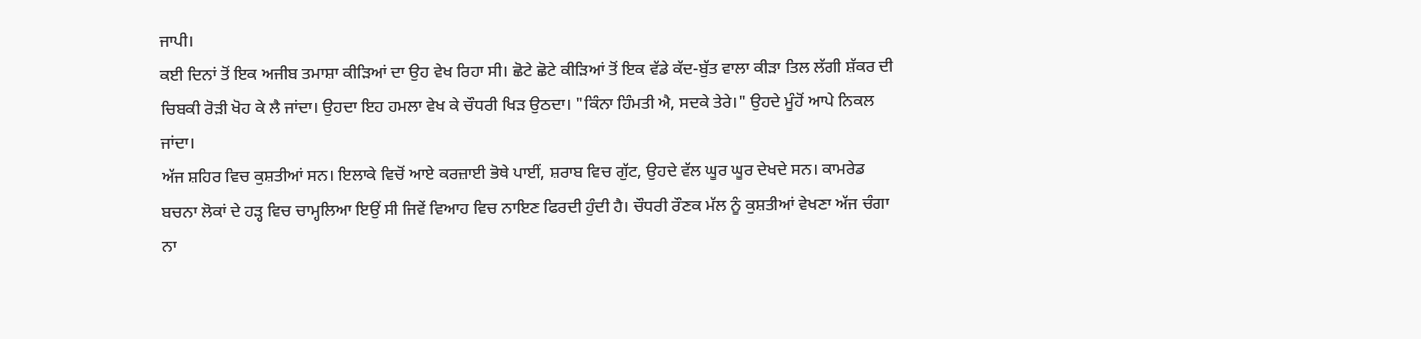ਜਾਪੀ।
ਕਈ ਦਿਨਾਂ ਤੋਂ ਇਕ ਅਜੀਬ ਤਮਾਸ਼ਾ ਕੀੜਿਆਂ ਦਾ ਉਹ ਵੇਖ ਰਿਹਾ ਸੀ। ਛੋਟੇ ਛੋਟੇ ਕੀੜਿਆਂ ਤੋਂ ਇਕ ਵੱਡੇ ਕੱਦ-ਬੁੱਤ ਵਾਲਾ ਕੀੜਾ ਤਿਲ ਲੱਗੀ ਸ਼ੱਕਰ ਦੀ ਚਿਬਕੀ ਰੋੜੀ ਖੋਹ ਕੇ ਲੈ ਜਾਂਦਾ। ਉਹਦਾ ਇਹ ਹਮਲਾ ਵੇਖ ਕੇ ਚੌਧਰੀ ਖਿੜ ਉਠਦਾ। "ਕਿੰਨਾ ਹਿੰਮਤੀ ਐ, ਸਦਕੇ ਤੇਰੇ।" ਉਹਦੇ ਮੂੰਹੋਂ ਆਪੇ ਨਿਕਲ ਜਾਂਦਾ।
ਅੱਜ ਸ਼ਹਿਰ ਵਿਚ ਕੁਸ਼ਤੀਆਂ ਸਨ। ਇਲਾਕੇ ਵਿਚੋਂ ਆਏ ਕਰਜ਼ਾਈ ਭੋਥੇ ਪਾਈਂ, ਸ਼ਰਾਬ ਵਿਚ ਗੁੱਟ, ਉਹਦੇ ਵੱਲ ਘੂਰ ਘੂਰ ਦੇਖਦੇ ਸਨ। ਕਾਮਰੇਡ ਬਚਨਾ ਲੋਕਾਂ ਦੇ ਹੜ੍ਹ ਵਿਚ ਚਾਮ੍ਹਲਿਆ ਇਉਂ ਸੀ ਜਿਵੇਂ ਵਿਆਹ ਵਿਚ ਨਾਇਣ ਫਿਰਦੀ ਹੁੰਦੀ ਹੈ। ਚੌਧਰੀ ਰੌਣਕ ਮੱਲ ਨੂੰ ਕੁਸ਼ਤੀਆਂ ਵੇਖਣਾ ਅੱਜ ਚੰਗਾ ਨਾ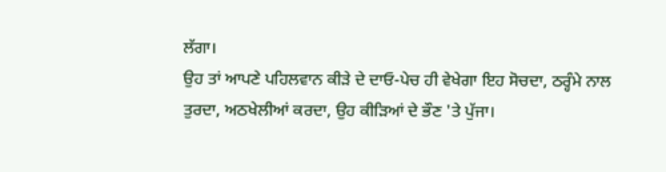ਲੱਗਾ।
ਉਹ ਤਾਂ ਆਪਣੇ ਪਹਿਲਵਾਨ ਕੀੜੇ ਦੇ ਦਾਓ-ਪੇਚ ਹੀ ਵੇਖੇਗਾ ਇਹ ਸੋਚਦਾ, ਠਰ੍ਹੰਮੇ ਨਾਲ ਤੁਰਦਾ, ਅਠਖੇਲੀਆਂ ਕਰਦਾ, ਉਹ ਕੀੜਿਆਂ ਦੇ ਭੌਣ 'ਤੇ ਪੁੱਜਾ।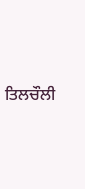ਤਿਲਚੌਲੀ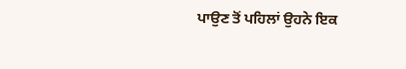ਪਾਉਣ ਤੋਂ ਪਹਿਲਾਂ ਉਹਨੇ ਇਕ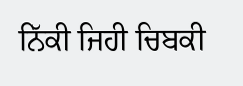ਨਿੱਕੀ ਜਿਹੀ ਚਿਬਕੀ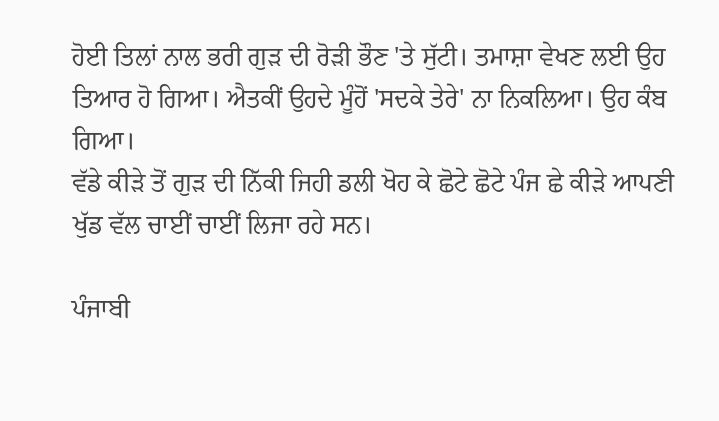ਹੋਈ ਤਿਲਾਂ ਨਾਲ ਭਰੀ ਗੁੜ ਦੀ ਰੋੜੀ ਭੌਣ 'ਤੇ ਸੁੱਟੀ। ਤਮਾਸ਼ਾ ਵੇਖਣ ਲਈ ਉਹ ਤਿਆਰ ਹੋ ਗਿਆ। ਐਤਕੀਂ ਉਹਦੇ ਮੂੰਹੋਂ 'ਸਦਕੇ ਤੇਰੇ' ਨਾ ਨਿਕਲਿਆ। ਉਹ ਕੰਬ ਗਿਆ।
ਵੱਡੇ ਕੀੜੇ ਤੋਂ ਗੁੜ ਦੀ ਨਿੱਕੀ ਜਿਹੀ ਡਲੀ ਖੋਹ ਕੇ ਛੋਟੇ ਛੋਟੇ ਪੰਜ ਛੇ ਕੀੜੇ ਆਪਣੀ ਖੁੱਡ ਵੱਲ ਚਾਈਂ ਚਾਈਂ ਲਿਜਾ ਰਹੇ ਸਨ।

ਪੰਜਾਬੀ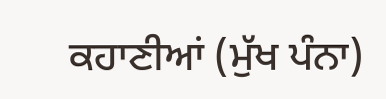ਕਹਾਣੀਆਂ (ਮੁੱਖ ਪੰਨਾ)